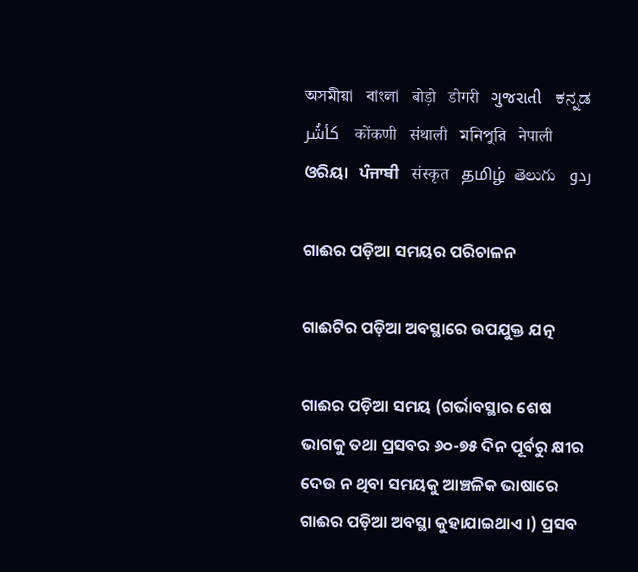অসমীয়া   বাংলা   बोड़ो   डोगरी   ગુજરાતી   ಕನ್ನಡ   كأشُر   कोंकणी   संथाली   মনিপুরি   नेपाली   ଓରିୟା   ਪੰਜਾਬੀ   संस्कृत   தமிழ்  తెలుగు   ردو

ଗାଈର ପଡ଼ିଆ ସମୟର ପରିଚାଳନ

ଗାଈଟିର ପଡ଼ିଆ ଅବସ୍ଥାରେ ଉପଯୁକ୍ତ ଯତ୍ନ

ଗାଈର ପଡ଼ିଆ ସମୟ (ଗର୍ଭାବସ୍ଥାର ଶେଷ ଭାଗକୁ ତଥା ପ୍ରସବର ୬୦-୭୫ ଦିନ ପୂର୍ବରୁ କ୍ଷୀର ଦେଉ ନ ଥିବା ସମୟକୁ ଆଞ୍ଚଳିକ ଭାଷାରେ ଗାଈର ପଡ଼ିଆ ଅବସ୍ଥା କୁହାଯାଇଥାଏ ।) ପ୍ରସବ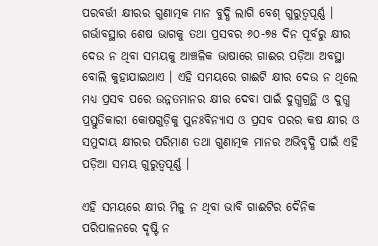ପରବର୍ତ୍ତୀ କ୍ଷୀରର ଗୁଣାତ୍ମକ ମାନ ବୁଦ୍ଧି ଲାଗି ବେଶ୍ ଗୁରୁତ୍ୱପୂର୍ଣ୍ଣ । ଗର୍ଭାବସ୍ଥାର ଶେଷ ଭାଗକୁ ତଥା ପ୍ରସବର ୬୦-୭୫ ଦିନ ପୂର୍ବରୁ କ୍ଷୀର ଦେଉ ନ ଥିବା ସମୟକୁ ଆଞ୍ଚଳିକ ଭାଷାରେ ଗାଈର ପଡ଼ିଆ ଅବସ୍ଥା ବୋଲି କୁହାଯାଇଥାଏ । ଏହି ସମୟରେ ଗାଈଟି କ୍ଷୀର ଦେଉ ନ ଥିଲେ ମଧ୍ୟ ପ୍ରସବ ପରେ ଉନ୍ନତମାନର କ୍ଷୀର ଦେବା ପାଇଁ ଦୁଗ୍ଧଗ୍ରନ୍ଥି ଓ ଦୁଗ୍ଧ ପ୍ରସ୍ତୁତିକାରୀ କୋଷଗୁଡ଼ିକୁ ପୁନଃବିନ୍ୟାସ ଓ ପ୍ରସବ ପରର କଷ କ୍ଷୀର ଓ ସମୁଦାୟ କ୍ଷୀରର ପରିମାଣ ତଥା ଗୁଣାତ୍ମକ ମାନର ଅଭିବୃଦ୍ଧି ପାଇଁ ଏହି ପଡ଼ିଆ ସମୟ ଗୁରୁତ୍ୱପୂର୍ଣ୍ଣ ।

ଏହି ସମୟରେ କ୍ଷୀର ମିଳୁ ନ ଥିବା ଭାବି ଗାଈଟିର ଦୈନିକ ପରିପାଳନରେ ଦୃଷ୍ଟି ନ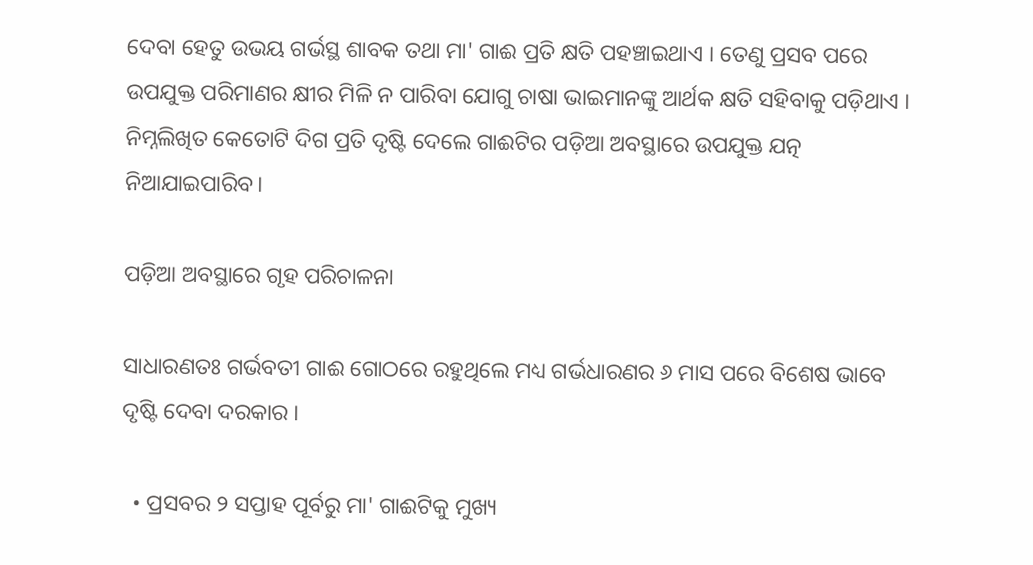ଦେବା ହେତୁ ଉଭୟ ଗର୍ଭସ୍ଥ ଶାବକ ତଥା ମା' ଗାଈ ପ୍ରତି କ୍ଷତି ପହଞ୍ଚାଇଥାଏ । ତେଣୁ ପ୍ରସବ ପରେ ଉପଯୁକ୍ତ ପରିମାଣର କ୍ଷୀର ମିଳି ନ ପାରିବା ଯୋଗୁ ଚାଷା ଭାଇମାନଙ୍କୁ ଆର୍ଥକ କ୍ଷତି ସହିବାକୁ ପଡ଼ିଥାଏ । ନିମ୍ନଲିଖିତ କେତୋଟି ଦିଗ ପ୍ରତି ଦୃଷ୍ଟି ଦେଲେ ଗାଈଟିର ପଡ଼ିଆ ଅବସ୍ଥାରେ ଉପଯୁକ୍ତ ଯତ୍ନ ନିଆଯାଇପାରିବ।

ପଡ଼ିଆ ଅବସ୍ଥାରେ ଗୃହ ପରିଚାଳନା

ସାଧାରଣତଃ ଗର୍ଭବତୀ ଗାଈ ଗୋଠରେ ରହୁଥିଲେ ମଧ୍ୟ ଗର୍ଭଧାରଣର ୬ ମାସ ପରେ ବିଶେଷ ଭାବେ ଦୃଷ୍ଟି ଦେବା ଦରକାର ।

  • ପ୍ରସବର ୨ ସପ୍ତାହ ପୂର୍ବରୁ ମା' ଗାଈଟିକୁ ମୁଖ୍ୟ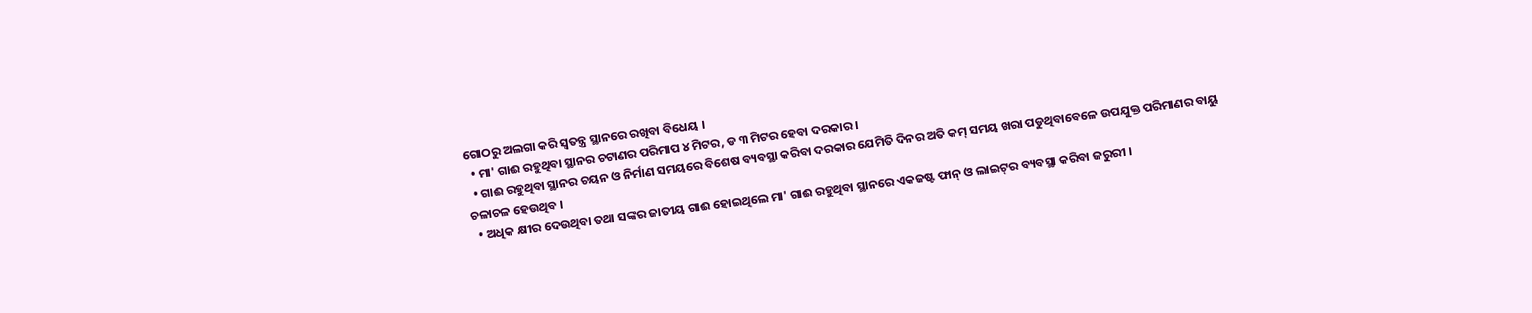ଗୋଠରୁ ଅଲଗା କରି ସ୍ଵତନ୍ତ୍ର ସ୍ଥାନରେ ରଖିବା ବିଧେୟ ।
  • ମା' ଗାଈ ରହୁଥିବା ସ୍ଥାନର ଚଟାଣର ପରିମାପ ୪ ମିଟର, ଡ ୩ ମିଟର ହେବା ଦରକାର ।
  • ଗାଈ ରହୁଥିବା ସ୍ଥାନର ଚୟନ ଓ ନିର୍ମାଣ ସମୟରେ ବିଶେଷ ବ୍ୟବସ୍ଥା କରିବା ଦରକାର ଯେମିତି ଦିନର ଅତି କମ୍ ସମୟ ଖରା ପଡୁଥିବାବେଳେ ଉପଯୁକ୍ତ ପରିମାଣର ବାୟୁ ଚଳାଚଳ ହେଉଥିବ ।
  • ଅଧିକ କ୍ଷୀର ଦେଉଥିବା ତଥା ସଙ୍କର ଜାତୀୟ ଗାଈ ହୋଇଥିଲେ ମା' ଗାଈ ରହୁଥିବା ସ୍ଥାନରେ ଏକଜଷ୍ଟ ଫାନ୍ ଓ ଲାଇଟ୍‌ର ବ୍ୟବସ୍ଥା କରିବା ଜରୁରୀ ।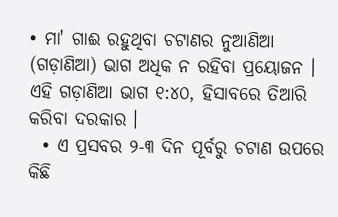• ମା' ଗାଈ ରହୁଥିବା ଚଟାଣର ନୁଆଣିଆ (ଗଡ଼ାଣିଆ) ଭାଗ ଅଧିକ ନ ରହିବା ପ୍ରୟୋଜନ । ଏହି ଗଡ଼ାଣିଆ ଭାଗ ୧:୪୦, ହିସାବରେ ତିଆରି କରିବା ଦରକାର ।
  • ଏ ପ୍ରସବର ୨-୩ ଦିନ ପୂର୍ବରୁ ଚଟାଣ ଉପରେ କିଛି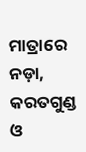ମାତ୍ରାରେ ନଡ଼ା, କରତଗୁଣ୍ଡ ଓ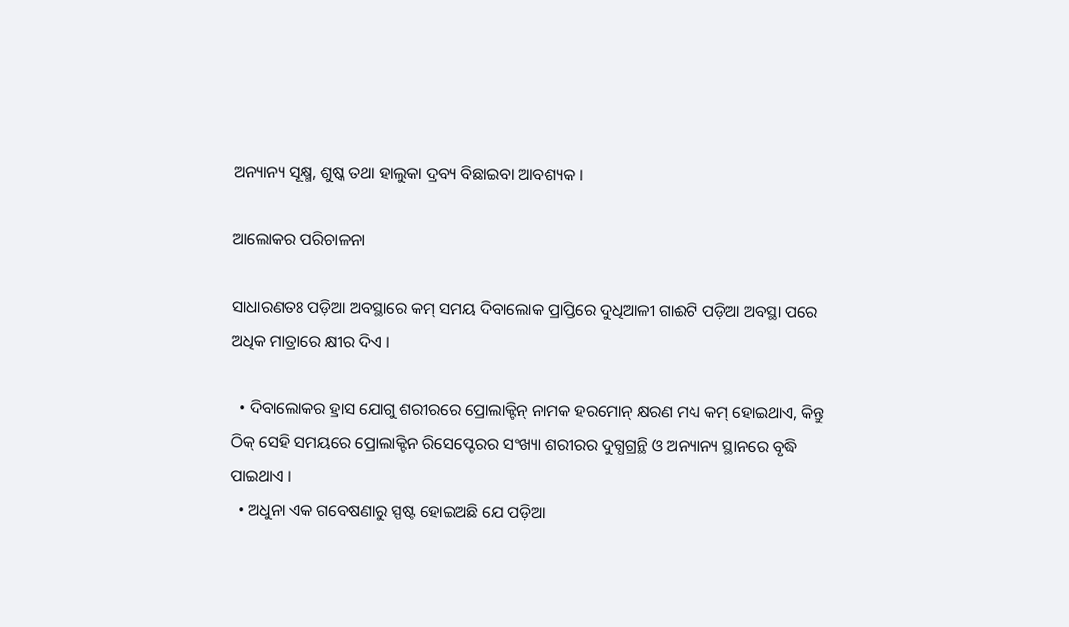ଅନ୍ୟାନ୍ୟ ସୂକ୍ଷ୍ମ, ଶୁଷ୍କ ତଥା ହାଲୁକା ଦ୍ରବ୍ୟ ବିଛାଇବା ଆବଶ୍ୟକ ।

ଆଲୋକର ପରିଚାଳନା

ସାଧାରଣତଃ ପଡ଼ିଆ ଅବସ୍ଥାରେ କମ୍ ସମୟ ଦିବାଲୋକ ପ୍ରାପ୍ତିରେ ଦୁଧିଆଳୀ ଗାଈଟି ପଡ଼ିଆ ଅବସ୍ଥା ପରେ ଅଧିକ ମାତ୍ରାରେ କ୍ଷୀର ଦିଏ ।

  • ଦିବାଲୋକର ହ୍ରାସ ଯୋଗୁ ଶରୀରରେ ପ୍ରୋଲାକ୍ଟିନ୍ ନାମକ ହରମୋନ୍ କ୍ଷରଣ ମଧ୍ୟ କମ୍ ହୋଇଥାଏ, କିନ୍ତୁ ଠିକ୍ ସେହି ସମୟରେ ପ୍ରୋଲାକ୍ଟିନ ରିସେପ୍ଟେରର ସଂଖ୍ୟା ଶରୀରର ଦୁଗ୍ଧଗ୍ରନ୍ଥି ଓ ଅନ୍ୟାନ୍ୟ ସ୍ଥାନରେ ବୃଦ୍ଧି ପାଇଥାଏ ।
  • ଅଧୁନା ଏକ ଗବେଷଣାରୁ ସ୍ପଷ୍ଟ ହୋଇଅଛି ଯେ ପଡ଼ିଆ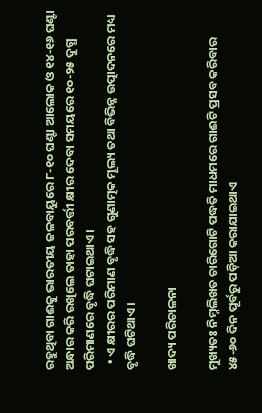ରହୁଥିବା ଗାଈକୁ ଭାରତୀୟ ଜଳବାୟୁରେ ୮-୧୦ ଘଣ୍ଟା ଆଲୋକ ଓ ୧୪-୧୬ ଘଣ୍ଟା ଅନ୍ଧାର କରି ରଖିଲେ ତାହା ପରବର୍ତ୍ତୀ କ୍ଷୀର ଦେବା ସମୟରେ ୧୦-୨୫ ଦୁଗ୍ଧ ପରିମାଣରେ ବୃଦ୍ଧି ଘଟାଇଥାଏ ।
  • ଏ କ୍ଷୀରର ପରିମାଣ ବୃଦ୍ଧି ସହ ଗୁଣାତ୍ମକ ମୂଲ୍ୟ ତଥା ବିଭିନ୍ନ ଉତ୍ପାଦନରେ ମଧ୍ୟ ବୃଦ୍ଧି ଘଟିଥାଏ ।

ଖାଦ୍ୟ ପରିଚାଳନା

ମୁଖ୍ୟତଃ ନିମ୍ନଲିଖତ ଚାରିଗୋଟି ପଦ୍ଧତି ମାଧମରେ ଗାଈଟି ପ୍ରସବ କରିବାର ୪୫-୬୦ ଦିନ ପୂର୍ବରୁ ପଡ଼ିଆ କରାଯାଇଥାଏ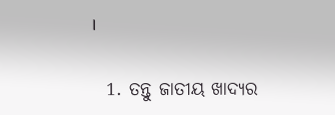।

  1. ତନ୍ତୁ ଜାତୀୟ ଖାଦ୍ୟର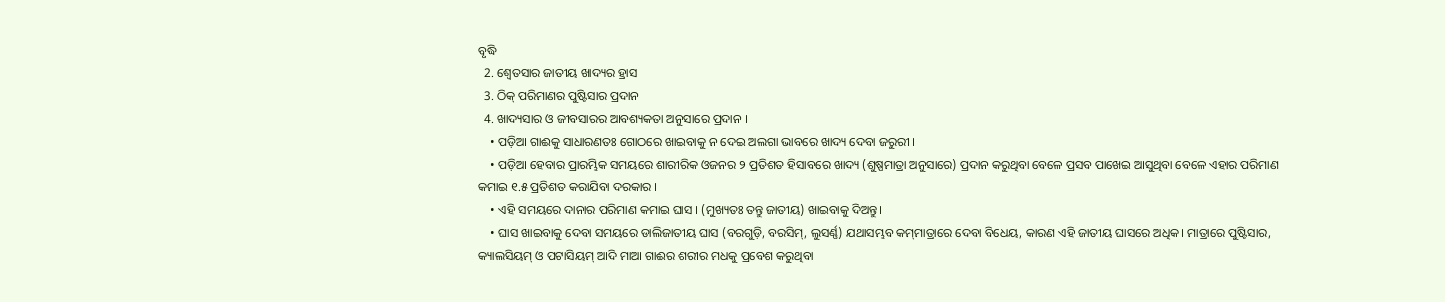ବୃଦ୍ଧି
  2. ଶ୍ଵେତସାର ଜାତୀୟ ଖାଦ୍ୟର ହ୍ରାସ
  3. ଠିକ୍ ପରିମାଣର ପୁଷ୍ଟିସାର ପ୍ରଦାନ
  4. ଖାଦ୍ୟସାର ଓ ଜୀବସାରର ଆବଶ୍ୟକତା ଅନୁସାରେ ପ୍ରଦାନ ।
    • ପଡ଼ିଆ ଗାଈକୁ ସାଧାରଣତଃ ଗୋଠରେ ଖାଇବାକୁ ନ ଦେଇ ଅଲଗା ଭାବରେ ଖାଦ୍ୟ ଦେବା ଜରୁରୀ ।
    • ପଡ଼ିଆ ହେବାର ପ୍ରାରମ୍ଭିକ ସମୟରେ ଶାରୀରିକ ଓଜନର ୨ ପ୍ରତିଶତ ହିସାବରେ ଖାଦ୍ୟ (ଶୁଷ୍ପମାତ୍ରା ଅନୁସାରେ) ପ୍ରଦାନ କରୁଥିବା ବେଳେ ପ୍ରସବ ପାଖେଇ ଆସୁଥିବା ବେଳେ ଏହାର ପରିମାଣ କମାଇ ୧.୫ ପ୍ରତିଶତ କରାଯିବା ଦରକାର ।
    • ଏହି ସମୟରେ ଦାନାର ପରିମାଣ କମାଇ ଘାସ । (ମୁଖ୍ୟତଃ ତନ୍ତୁ ଜାତୀୟ) ଖାଇବାକୁ ଦିଅନ୍ତୁ।
    • ଘାସ ଖାଇବାକୁ ଦେବା ସମୟରେ ଡାଲିଜାତୀୟ ଘାସ (ବରଗୁଡ଼ି, ବରସିମ୍, ଲୁସର୍ଣ୍ଣ) ଯଥାସମ୍ଭବ କମ୍‌ମାତ୍ରାରେ ଦେବା ବିଧେୟ, କାରଣ ଏହି ଜାତୀୟ ଘାସରେ ଅଧିକ। ମାତ୍ରାରେ ପୁଷ୍ଟିସାର, କ୍ୟାଲସିୟମ୍ ଓ ପଟାସିୟମ୍ ଆଦି ମାଆ ଗାଈର ଶରୀର ମଧକୁ ପ୍ରବେଶ କରୁଥିବା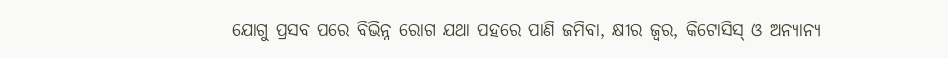ଯୋଗୁ ପ୍ରସବ ପରେ ବିଭିନ୍ନ ରୋଗ ଯଥା ପହରେ ପାଣି ଜମିବା, କ୍ଷୀର ଜ୍ଵର, କିଟୋସିସ୍ ଓ ଅନ୍ୟାନ୍ୟ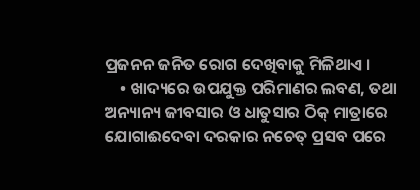ପ୍ରଜନନ ଜନିତ ରୋଗ ଦେଖିବାକୁ ମିଳିଥାଏ ।
    • ଖାଦ୍ୟରେ ଉପଯୁକ୍ତ ପରିମାଣର ଲବଣ, ତଥା ଅନ୍ୟାନ୍ୟ ଜୀବସାର ଓ ଧାତୁସାର ଠିକ୍ ମାତ୍ରାରେ ଯୋଗାଈଦେବା ଦରକାର ନଚେତ୍ ପ୍ରସବ ପରେ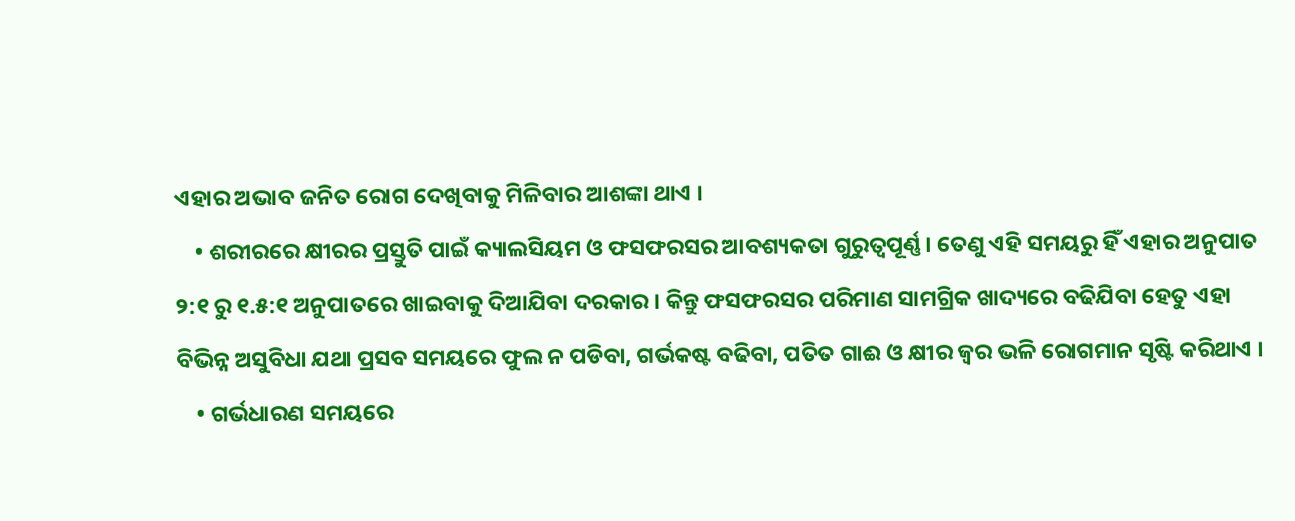ଏହାର ଅଭାବ ଜନିତ ରୋଗ ଦେଖିବାକୁ ମିଳିବାର ଆଶଙ୍କା ଥାଏ ।
    • ଶରୀରରେ କ୍ଷୀରର ପ୍ରସ୍ତୁତି ପାଇଁ କ୍ୟାଲସିୟମ ଓ ଫସଫରସର ଆବଶ୍ୟକତା ଗୁରୁତ୍ଵପୂର୍ଣ୍ଣ । ତେଣୁ ଏହି ସମୟରୁ ହିଁ ଏହାର ଅନୁପାତ ୨:୧ ରୁ ୧.୫:୧ ଅନୁପାତରେ ଖାଇବାକୁ ଦିଆଯିବା ଦରକାର । କିନ୍ତୁ ଫସଫରସର ପରିମାଣ ସାମଗ୍ରିକ ଖାଦ୍ୟରେ ବଢିଯିବା ହେତୁ ଏହା ବିଭିନ୍ନ ଅସୁବିଧା ଯଥା ପ୍ରସବ ସମୟରେ ଫୁଲ ନ ପଡିବା, ଗର୍ଭକଷ୍ଟ ବଢିବା, ପତିତ ଗାଈ ଓ କ୍ଷୀର ଜ୍ଵର ଭଳି ରୋଗମାନ ସୃଷ୍ଟି କରିଥାଏ ।
    • ଗର୍ଭଧାରଣ ସମୟରେ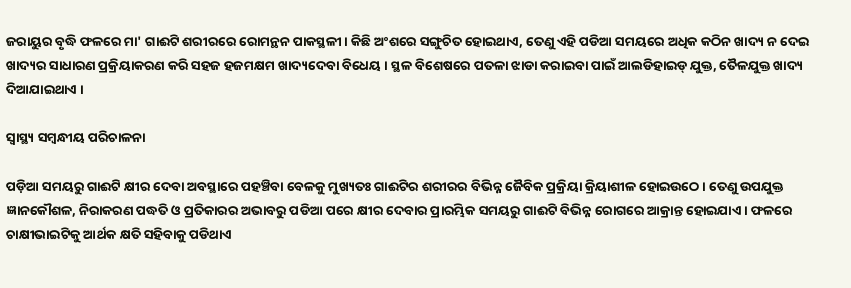ଜରାୟୁର ବୃଦ୍ଧି ଫଳରେ ମା' ଗାଈଟି ଶରୀରରେ ରୋମନ୍ଥନ ପାକସ୍ଥଳୀ। କିଛି ଅଂଶରେ ସଙ୍ଗୁଚିତ ହୋଇଥାଏ, ତେଣୁ ଏହି ପଡିଆ ସମୟରେ ଅଧିକ କଠିନ ଖାଦ୍ୟ ନ ଦେଇ ଖାଦ୍ୟର ସାଧାରଣ ପ୍ରକ୍ରିୟାକରଣ କରି ସହଜ ହଜମକ୍ଷମ ଖାଦ୍ୟଦେବା ବିଧେୟ । ସ୍ଥଳ ବିଶେଷରେ ପତଳା ଝାଡା କରାଇବା ପାଇଁ ଆଲଡିହାଇଡ୍ ଯୁକ୍ତ, ତୈଳଯୁକ୍ତ ଖାଦ୍ୟ ଦିଆଯାଇଥାଏ ।

ସ୍ୱାସ୍ଥ୍ୟ ସମ୍ବନ୍ଧୀୟ ପରିଚାଳନା

ପଡ଼ିଆ ସମୟରୁ ଗାଈଟି କ୍ଷୀର ଦେବା ଅବସ୍ଥାରେ ପହଞ୍ଚିବା ବେଳକୁ ମୁଖ୍ୟତଃ ଗାଈଟିର ଶରୀରର ବିଭିନ୍ନ ଜୈବିକ ପ୍ରକ୍ରିୟା କ୍ରିୟାଶୀଳ ହୋଇଉଠେ । ତେଣୁ ଉପଯୁକ୍ତ ଜ୍ଞାନକୌଶଳ, ନିରାକରଣ ପଦ୍ଧତି ଓ ପ୍ରତିକାରର ଅଭାବରୁ ପଡିଆ ପରେ କ୍ଷୀର ଦେବାର ପ୍ରାରମ୍ଭିକ ସମୟରୁ ଗାଈଟି ବିଭିନ୍ନ ରୋଗରେ ଆକ୍ରାନ୍ତ ହୋଇଯାଏ । ଫଳରେ ଚାକ୍ଷୀଭାଇଟିକୁ ଆର୍ଥକ କ୍ଷତି ସହିବାକୁ ପଡିଥାଏ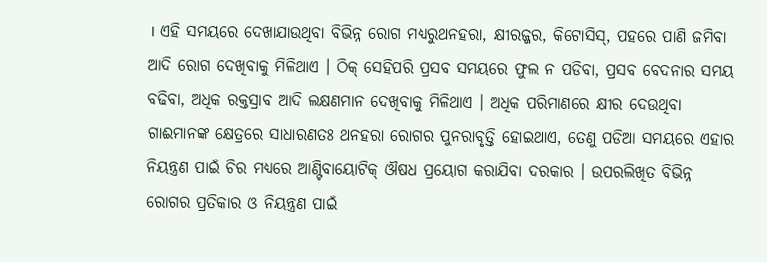। ଏହି ସମୟରେ ଦେଖାଯାଉଥିବା ବିଭିନ୍ନ ରୋଗ ମଧ୍ୟରୁଥନହରା, କ୍ଷୀରଜ୍ଜର, କିଟୋସିସ୍, ପହରେ ପାଣି ଜମିବା ଆଦି ରୋଗ ଦେଖିବାକୁ ମିଳିଥାଏ । ଠିକ୍ ସେହିପରି ପ୍ରସବ ସମୟରେ ଫୁଲ ନ ପଡିବା, ପ୍ରସବ ବେଦନାର ସମୟ ବଢିବା, ଅଧିକ ରକ୍ତସ୍ରାବ ଆଦି ଲକ୍ଷଣମାନ ଦେଖିବାକୁ ମିଳିଥାଏ । ଅଧିକ ପରିମାଣରେ କ୍ଷୀର ଦେଉଥିବା ଗାଈମାନଙ୍କ କ୍ଷେତ୍ରରେ ସାଧାରଣତଃ ଥନହରା ରୋଗର ପୁନରାବୃତ୍ତି ହୋଇଥାଏ, ତେଣୁ ପଡିଆ ସମୟରେ ଏହାର ନିୟନ୍ତ୍ରଣ ପାଇଁ ଚିର ମଧ୍ୟରେ ଆଣ୍ଟିବାୟୋଟିକ୍ ଔଷଧ ପ୍ରୟୋଗ କରାଯିବା ଦରକାର । ଉପରଲିଖିତ ବିଭିନ୍ନ ରୋଗର ପ୍ରତିକାର ଓ ନିୟନ୍ତ୍ରଣ ପାଇଁ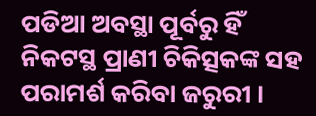ପଡିଆ ଅବସ୍ଥା ପୂର୍ବରୁ ହିଁ ନିକଟସ୍ଥ ପ୍ରାଣୀ ଚିକିତ୍ସକଙ୍କ ସହ ପରାମର୍ଶ କରିବା ଜରୁରୀ ।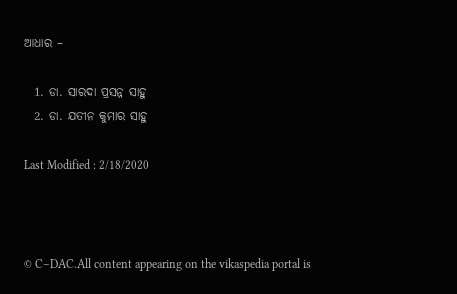ଆଧାର –

  1. ଡା. ସାରଦା ପ୍ରସନ୍ନ ସାହୁ
  2. ଡା. ଯତୀନ କୁମାର ସାହୁ

Last Modified : 2/18/2020



© C–DAC.All content appearing on the vikaspedia portal is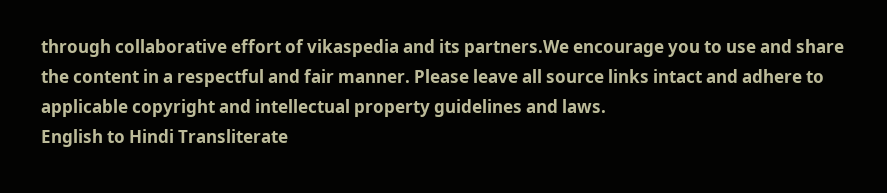through collaborative effort of vikaspedia and its partners.We encourage you to use and share the content in a respectful and fair manner. Please leave all source links intact and adhere to applicable copyright and intellectual property guidelines and laws.
English to Hindi Transliterate